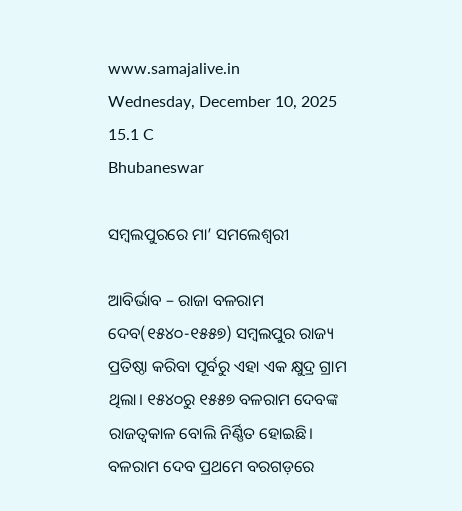www.samajalive.in
Wednesday, December 10, 2025
15.1 C
Bhubaneswar

ସମ୍ବଲପୁରରେ ମା’ ସମଲେଶ୍ୱରୀ

ଆବିର୍ଭାବ – ରାଜା ବଳରାମ ଦେବ(୧୫୪୦-୧୫୫୭) ସମ୍ବଲପୁର ରାଜ୍ୟ ପ୍ରତିଷ୍ଠା କରିବା ପୂର୍ବରୁ ଏହା ଏକ କ୍ଷୁଦ୍ର ଗ୍ରାମ ଥିଲା। ୧୫୪୦ରୁ ୧୫୫୭ ବଳରାମ ଦେବଙ୍କ ରାଜତ୍ୱକାଳ ବୋଲି ନିର୍ଣ୍ଣିତ ହୋଇଛି। ବଳରାମ ଦେବ ପ୍ରଥମେ ବରଗଡ଼ରେ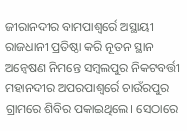ଜୀରାନଦୀର ବାମପାଶ୍ୱର୍ରେ ଅସ୍ଥାୟୀ ରାଜଧାନୀ ପ୍ରତିଷ୍ଠା କରି ନୂତନ ସ୍ଥାନ ଅନ୍ୱେଷଣ ନିମନ୍ତେ ସମ୍ବଲପୁର ନିକଟବର୍ତ୍ତୀ ମହାନଦୀର ଅପରପାଶ୍ୱର୍ରେ ଚାଉଁରପୁର ଗ୍ରାମରେ ଶିବିର ପକାଇଥିଲେ। ସେଠାରେ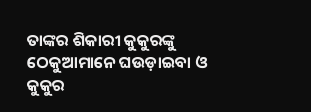ତାଙ୍କର ଶିକାରୀ କୁକୁରଙ୍କୁ ଠେକୁଆମାନେ ଘଉଡ଼ାଇବା ଓ କୁକୁର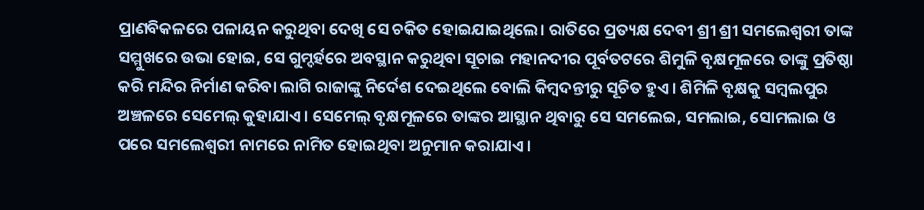ପ୍ରାଣବିକଳରେ ପଳାୟନ କରୁଥିବା ଦେଖି ସେ ଚକିତ ହୋଇଯାଇଥିଲେ। ରାତିରେ ପ୍ରତ୍ୟକ୍ଷ ଦେବୀ ଶ୍ରୀ ଶ୍ରୀ ସମଲେଶ୍ୱରୀ ତାଙ୍କ ସମ୍ମୁଖରେ ଉଭା ହୋଇ, ସେ ଗୁମ୍ଦର୍ହରେ ଅବସ୍ଥାନ କରୁଥିବା ସୂଚାଇ ମହାନଦୀର ପୂର୍ବତଟରେ ଶିମୁଳି ବୃକ୍ଷମୂଳରେ ତାଙ୍କୁ ପ୍ରତିଷ୍ଠା କରି ମନ୍ଦିର ନିର୍ମାଣ କରିବା ଲାଗି ରାଜାଙ୍କୁ ନିର୍ଦେଶ ଦେଇଥିଲେ ବୋଲି କିମ୍ବଦନ୍ତୀରୁ ସୂଚିତ ହୁଏ। ଶିମିଳି ବୃକ୍ଷକୁ ସମ୍ବଲପୁର ଅଞ୍ଚଳରେ ସେମେଲ୍ କୁହାଯାଏ। ସେମେଲ୍ ବୃକ୍ଷମୂଳରେ ତାଙ୍କର ଆସ୍ଥାନ ଥିବାରୁ ସେ ସମଲେଇ, ସମଲାଇ, ସୋମଲାଇ ଓ ପରେ ସମଲେଶ୍ୱରୀ ନାମରେ ନାମିତ ହୋଇଥିବା ଅନୁମାନ କରାଯାଏ।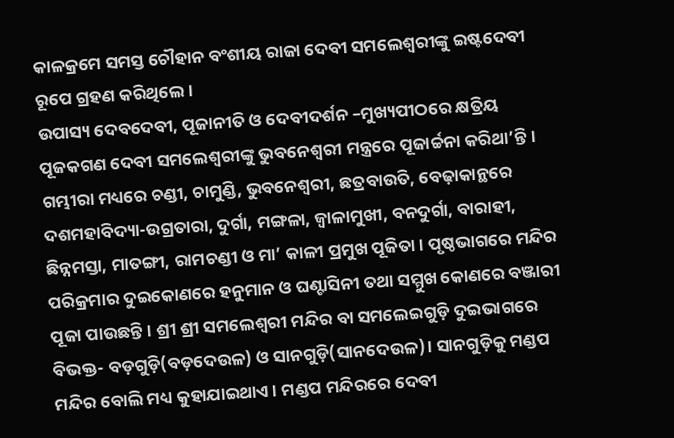କାଳକ୍ରମେ ସମସ୍ତ ଚୌହାନ ବଂଶୀୟ ରାଜା ଦେବୀ ସମଲେଶ୍ୱରୀଙ୍କୁ ଇଷ୍ଟଦେବୀ ରୂପେ ଗ୍ରହଣ କରିଥିଲେ।
ଉପାସ୍ୟ ଦେବଦେବୀ, ପୂଜାନୀତି ଓ ଦେବୀଦର୍ଶନ –ମୁଖ୍ୟପୀଠରେ କ୍ଷତ୍ରିୟ ପୂଜକଗଣ ଦେବୀ ସମଲେଶ୍ୱରୀଙ୍କୁ ଭୁବନେଶ୍ୱରୀ ମନ୍ତ୍ରରେ ପୂଜାର୍ଚ୍ଚନା କରିଥା’ନ୍ତି। ଗମ୍ଭୀରା ମଧ୍ୟରେ ଚଣ୍ଡୀ, ଚାମୁଣ୍ଡି, ଭୁବନେଶ୍ୱରୀ, ଛତ୍ରବାଉତି, ବେଢ଼ାକାନ୍ଥରେ ଦଶମହାବିଦ୍ୟା-ଉଗ୍ରତାରା, ଦୁର୍ଗା, ମଙ୍ଗଳା, ଜ୍ୱାଳାମୁଖୀ, ବନଦୁର୍ଗା, ବାରାହୀ, ଛିନ୍ନମସ୍ତା, ମାତଙ୍ଗୀ, ରାମଚଣ୍ଡୀ ଓ ମା’ କାଳୀ ପ୍ରମୁଖ ପୂଜିତା। ପୃଷ୍ଠଭାଗରେ ମନ୍ଦିର ପରିକ୍ରମାର ଦୁଇକୋଣରେ ହନୁମାନ ଓ ଘଣ୍ଟାସିନୀ ତଥା ସମ୍ମୁଖ କୋଣରେ ବଞ୍ଜାରୀ ପୂଜା ପାଉଛନ୍ତି। ଶ୍ରୀ ଶ୍ରୀ ସମଲେଶ୍ୱରୀ ମନ୍ଦିର ବା ସମଲେଇଗୁଡ଼ି ଦୁଇଭାଗରେ ବିଭକ୍ତ- ବଡ଼ଗୁଡ଼ି(ବଡ଼ଦେଉଳ) ଓ ସାନଗୁଡ଼ି(ସାନଦେଉଳ)। ସାନଗୁଡ଼ିକୁ ମଣ୍ଡପ ମନ୍ଦିର ବୋଲି ମଧ୍ୟ କୁହାଯାଇଥାଏ। ମଣ୍ଡପ ମନ୍ଦିରରେ ଦେବୀ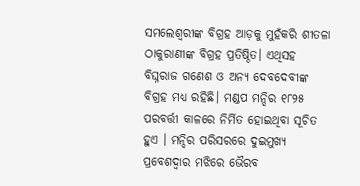ସମଲେଶ୍ୱରୀଙ୍କ ବିଗ୍ରହ ଆଡ଼କୁ ମୁହଁକରି ଶୀତଳା ଠାକୁରାଣୀଙ୍କ ବିଗ୍ରହ ପ୍ରତିଷ୍ଠିତ। ଏଥିସହ ବିଘ୍ନରାଜ ଗଣେଶ ଓ ଅନ୍ୟ ଦେବଦେବୀଙ୍କ ବିଗ୍ରହ ମଧ୍ୟ ରହିଛି। ମଣ୍ଡପ ମନ୍ଦିର ୧୮୨୫ ପରବର୍ତ୍ତୀ କାଳରେ ନିର୍ମିତ ହୋଇଥିବା ସୂଚିତ ହୁଏ । ମନ୍ଦିର ପରିସରରେ ଦୁଇମୁଖ୍ୟ ପ୍ରବେଶଦ୍ୱାର ମଝିରେ ଭୈରବ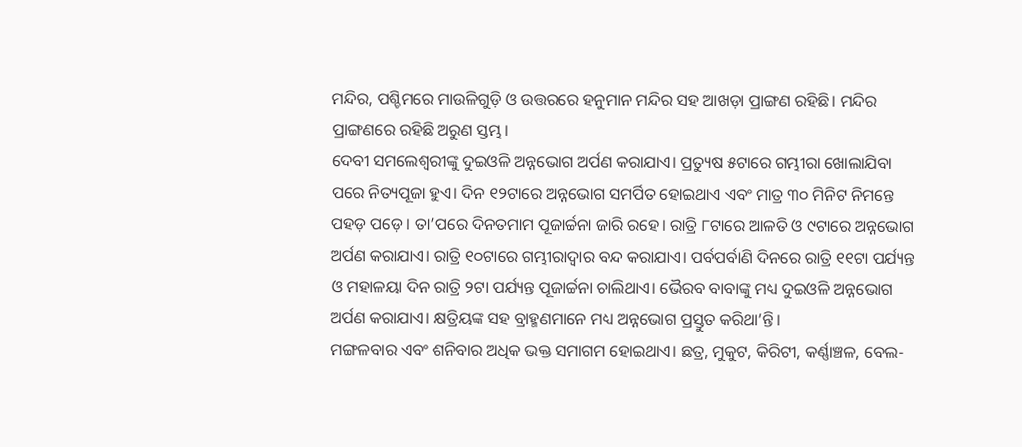ମନ୍ଦିର, ପଶ୍ଚିମରେ ମାଉଳିଗୁଡ଼ି ଓ ଉତ୍ତରରେ ହନୁମାନ ମନ୍ଦିର ସହ ଆଖଡ଼ା ପ୍ରାଙ୍ଗଣ ରହିଛି। ମନ୍ଦିର ପ୍ରାଙ୍ଗଣରେ ରହିଛି ଅରୁଣ ସ୍ତମ୍ଭ।
ଦେବୀ ସମଲେଶ୍ୱରୀଙ୍କୁ ଦୁଇଓଳି ଅନ୍ନଭୋଗ ଅର୍ପଣ କରାଯାଏ। ପ୍ରତ୍ୟୁଷ ୫ଟାରେ ଗମ୍ଭୀରା ଖୋଲାଯିବା ପରେ ନିତ୍ୟପୂଜା ହୁଏ। ଦିନ ୧୨ଟାରେ ଅନ୍ନଭୋଗ ସମର୍ପିତ ହୋଇଥାଏ ଏବଂ ମାତ୍ର ୩୦ ମିନିଟ ନିମନ୍ତେ ପହଡ଼ ପଡ଼େ। ତା’ପରେ ଦିନତମାମ ପୂଜାର୍ଚ୍ଚନା ଜାରି ରହେ। ରାତ୍ରି ୮ଟାରେ ଆଳତି ଓ ୯ଟାରେ ଅନ୍ନଭୋଗ ଅର୍ପଣ କରାଯାଏ। ରାତ୍ରି ୧୦ଟାରେ ଗମ୍ଭୀରାଦ୍ୱାର ବନ୍ଦ କରାଯାଏ। ପର୍ବପର୍ବାଣି ଦିନରେ ରାତ୍ରି ୧୧ଟା ପର୍ଯ୍ୟନ୍ତ ଓ ମହାଳୟା ଦିନ ରାତ୍ରି ୨ଟା ପର୍ଯ୍ୟନ୍ତ ପୂଜାର୍ଚ୍ଚନା ଚାଲିଥାଏ। ଭୈରବ ବାବାଙ୍କୁ ମଧ୍ୟ ଦୁଇଓଳି ଅନ୍ନଭୋଗ ଅର୍ପଣ କରାଯାଏ। କ୍ଷତ୍ରିୟଙ୍କ ସହ ବ୍ରାହ୍ମଣମାନେ ମଧ୍ୟ ଅନ୍ନଭୋଗ ପ୍ରସ୍ତୁତ କରିଥା’ନ୍ତି।
ମଙ୍ଗଳବାର ଏବଂ ଶନିବାର ଅଧିକ ଭକ୍ତ ସମାଗମ ହୋଇଥାଏ। ଛତ୍ର, ମୁକୁଟ, କିରିଟୀ, କର୍ଣ୍ଣାଞ୍ଚଳ, ବେଲ-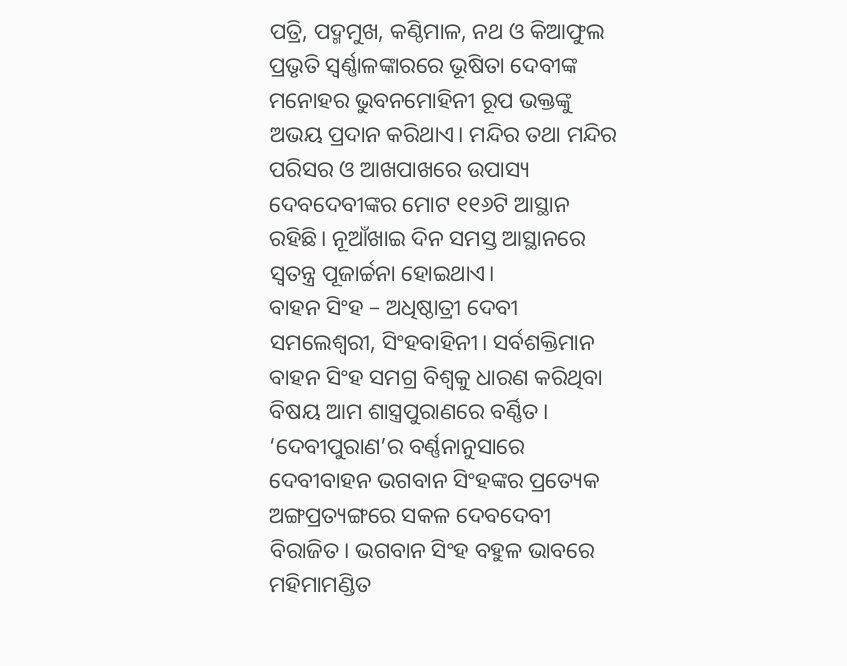ପତ୍ରି, ପଦ୍ମମୁଖ, କଣ୍ଠିମାଳ, ନଥ ଓ କିଆଫୁଲ ପ୍ରଭୃତି ସ୍ୱର୍ଣ୍ଣାଳଙ୍କାରରେ ଭୂଷିତା ଦେବୀଙ୍କ ମନୋହର ଭୁବନମୋହିନୀ ରୂପ ଭକ୍ତଙ୍କୁ ଅଭୟ ପ୍ରଦାନ କରିଥାଏ। ମନ୍ଦିର ତଥା ମନ୍ଦିର ପରିସର ଓ ଆଖପାଖରେ ଉପାସ୍ୟ ଦେବଦେବୀଙ୍କର ମୋଟ ୧୧୬ଟି ଆସ୍ଥାନ ରହିଛି। ନୂଆଁଖାଇ ଦିନ ସମସ୍ତ ଆସ୍ଥାନରେ ସ୍ୱତନ୍ତ୍ର ପୂଜାର୍ଚ୍ଚନା ହୋଇଥାଏ।
ବାହନ ସିଂହ – ଅଧିଷ୍ଠାତ୍ରୀ ଦେବୀ ସମଲେଶ୍ୱରୀ, ସିଂହବାହିନୀ। ସର୍ବଶକ୍ତିମାନ ବାହନ ସିଂହ ସମଗ୍ର ବିଶ୍ୱକୁ ଧାରଣ କରିଥିବା ବିଷୟ ଆମ ଶାସ୍ତ୍ରପୁରାଣରେ ବର୍ଣ୍ଣିତ। ‘ଦେବୀପୁରାଣ’ର ବର୍ଣ୍ଣନାନୁସାରେ ଦେବୀବାହନ ଭଗବାନ ସିଂହଙ୍କର ପ୍ରତ୍ୟେକ ଅଙ୍ଗପ୍ରତ୍ୟଙ୍ଗରେ ସକଳ ଦେବଦେବୀ ବିରାଜିତ। ଭଗବାନ ସିଂହ ବହୁଳ ଭାବରେ ମହିମାମଣ୍ଡିତ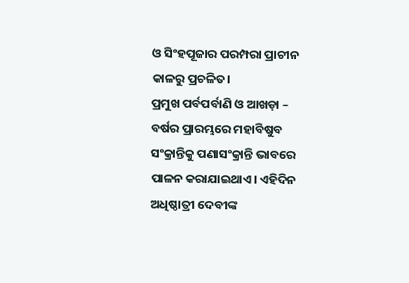ଓ ସିଂହପୂଜାର ପରମ୍ପରା ପ୍ରାଚୀନ କାଳରୁ ପ୍ରଚଳିତ।
ପ୍ରମୁଖ ପର୍ବପର୍ବାଣି ଓ ଆଖଡ଼ା – ବର୍ଷର ପ୍ରାରମ୍ଭରେ ମହାବିଷୁବ ସଂକ୍ରାନ୍ତିକୁ ପଣାସଂକ୍ରାନ୍ତି ଭାବରେ ପାଳନ କରାଯାଇଥାଏ। ଏହିଦିନ ଅଧିଷ୍ଠାତ୍ରୀ ଦେବୀଙ୍କ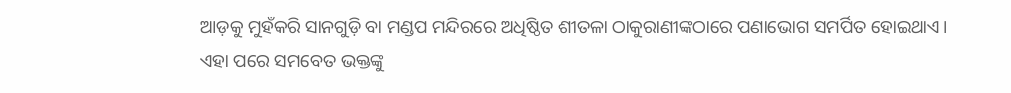ଆଡ଼କୁ ମୁହଁକରି ସାନଗୁଡ଼ି ବା ମଣ୍ଡପ ମନ୍ଦିରରେ ଅଧିଷ୍ଠିତ ଶୀତଳା ଠାକୁରାଣୀଙ୍କଠାରେ ପଣାଭୋଗ ସମର୍ପିତ ହୋଇଥାଏ। ଏହା ପରେ ସମବେତ ଭକ୍ତଙ୍କୁ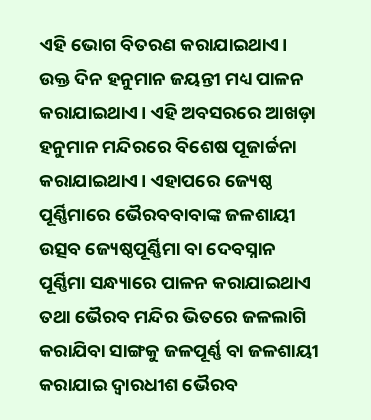ଏହି ଭୋଗ ବିତରଣ କରାଯାଇଥାଏ। ଉକ୍ତ ଦିନ ହନୁମାନ ଜୟନ୍ତୀ ମଧ୍ୟ ପାଳନ କରାଯାଇଥାଏ। ଏହି ଅବସରରେ ଆଖଡ଼ା ହନୁମାନ ମନ୍ଦିରରେ ବିଶେଷ ପୂଜାର୍ଚ୍ଚନା କରାଯାଇଥାଏ। ଏହାପରେ ଜ୍ୟେଷ୍ଠ ପୂର୍ଣ୍ଣିମାରେ ଭୈରବବାବାଙ୍କ ଜଳଶାୟୀ ଉତ୍ସବ ଜ୍ୟେଷ୍ଠପୂର୍ଣ୍ଣିମା ବା ଦେବସ୍ନାନ ପୂର୍ଣ୍ଣିମା ସନ୍ଧ୍ୟାରେ ପାଳନ କରାଯାଇଥାଏ ତଥା ଭୈରବ ମନ୍ଦିର ଭିତରେ ଜଳଲାଗି କରାଯିବା ସାଙ୍ଗକୁ ଜଳପୂର୍ଣ୍ଣ ବା ଜଳଶାୟୀ କରାଯାଇ ଦ୍ୱାରଧୀଶ ଭୈରବ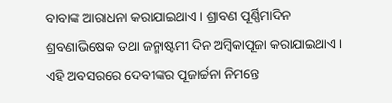ବାବାଙ୍କ ଆରାଧନା କରାଯାଇଥାଏ। ଶ୍ରାବଣ ପୂର୍ଣ୍ଣିମାଦିନ ଶ୍ରବଣାଭିଷେକ ତଥା ଜନ୍ମାଷ୍ଟମୀ ଦିନ ଅମ୍ବିକାପୂଜା କରାଯାଇଥାଏ। ଏହି ଅବସରରେ ଦେବୀଙ୍କର ପୂଜାର୍ଚ୍ଚନା ନିମନ୍ତେ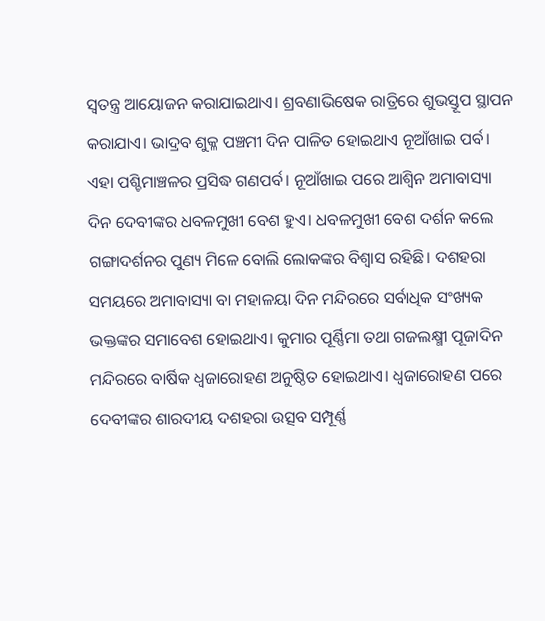ସ୍ୱତନ୍ତ୍ର ଆୟୋଜନ କରାଯାଇଥାଏ। ଶ୍ରବଣାଭିଷେକ ରାତ୍ରିରେ ଶୁଭସ୍ତୂପ ସ୍ଥାପନ କରାଯାଏ। ଭାଦ୍ରବ ଶୁକ୍ଳ ପଞ୍ଚମୀ ଦିନ ପାଳିତ ହୋଇଥାଏ ନୂଆଁଖାଇ ପର୍ବ। ଏହା ପଶ୍ଚିମାଞ୍ଚଳର ପ୍ରସିଦ୍ଧ ଗଣପର୍ବ। ନୂଆଁଖାଇ ପରେ ଆଶ୍ୱିନ ଅମାବାସ୍ୟା ଦିନ ଦେବୀଙ୍କର ଧବଳମୁଖୀ ବେଶ ହୁଏ। ଧବଳମୁଖୀ ବେଶ ଦର୍ଶନ କଲେ ଗଙ୍ଗାଦର୍ଶନର ପୁଣ୍ୟ ମିଳେ ବୋଲି ଲୋକଙ୍କର ବିଶ୍ୱାସ ରହିଛି। ଦଶହରା ସମୟରେ ଅମାବାସ୍ୟା ବା ମହାଳୟା ଦିନ ମନ୍ଦିରରେ ସର୍ବାଧିକ ସଂଖ୍ୟକ ଭକ୍ତଙ୍କର ସମାବେଶ ହୋଇଥାଏ। କୁମାର ପୂର୍ଣ୍ଣିମା ତଥା ଗଜଲକ୍ଷ୍ମୀ ପୂଜାଦିନ ମନ୍ଦିରରେ ବାର୍ଷିକ ଧ୍ୱଜାରୋହଣ ଅନୁଷ୍ଠିତ ହୋଇଥାଏ। ଧ୍ୱଜାରୋହଣ ପରେ ଦେବୀଙ୍କର ଶାରଦୀୟ ଦଶହରା ଉତ୍ସବ ସମ୍ପୂର୍ଣ୍ଣ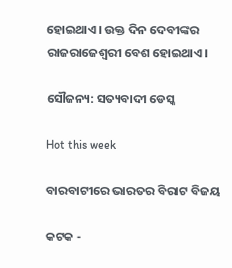ହୋଇଥାଏ। ଉକ୍ତ ଦିନ ଦେବୀଙ୍କର ରାଜରାଜେଶ୍ୱରୀ ବେଶ ହୋଇଥାଏ।

ସୌଜନ୍ୟ: ସତ୍ୟବାଦୀ ଡେସ୍କ

Hot this week

ବାରବାଟୀରେ ଭାରତର ବିରାଟ ବିଜୟ

କଟକ -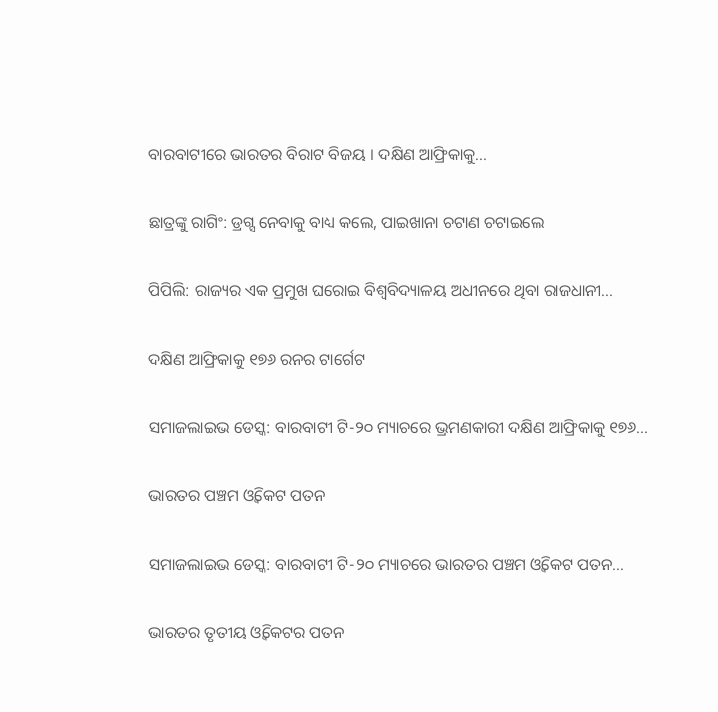ବାରବାଟୀରେ ଭାରତର ବିରାଟ ବିଜୟ । ଦକ୍ଷିଣ ଆଫ୍ରିକାକୁ...

ଛାତ୍ରଙ୍କୁ ରାଗିଂ: ଡ୍ରଗ୍ସ ନେବାକୁ ବାଧ୍ୟ କଲେ, ପାଇଖାନା ଚଟାଣ ଚଟାଇଲେ

ପିପିଲି: ରାଜ୍ୟର ଏକ ପ୍ରମୁଖ ଘରୋଇ ବିଶ୍ୱବିଦ୍ୟାଳୟ ଅଧୀନରେ ଥିବା ରାଜଧାନୀ...

ଦକ୍ଷିଣ ଆଫ୍ରିକାକୁ ୧୭୬ ରନର ଟାର୍ଗେଟ

ସମାଜଲାଇଭ ଡେସ୍କ: ବାରବାଟୀ ଟି-୨୦ ମ୍ୟାଚରେ ଭ୍ରମଣକାରୀ ଦକ୍ଷିଣ ଆଫ୍ରିକାକୁ ୧୭୬...

ଭାରତର ପଞ୍ଚମ ଓ୍ୱିକେଟ ପତନ

ସମାଜଲାଇଭ ଡେସ୍କ: ବାରବାଟୀ ଟି-୨୦ ମ୍ୟାଚରେ ଭାରତର ପଞ୍ଚମ ଓ୍ୱିକେଟ ପତନ...

ଭାରତର ତୃତୀୟ ଓ୍ୱିକେଟର ପତନ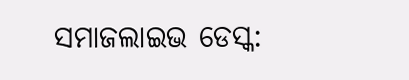ସମାଜଲାଇଭ ଡେସ୍କ: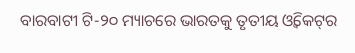ବାରବାଟୀ ଟି-୨୦ ମ୍ୟାଚରେ ଭାରତକୁ ତୃତୀୟ ଓ୍ୱିକେଟ୍‌ର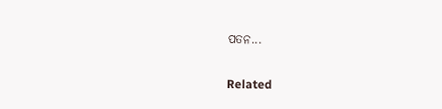ପତନ...

Related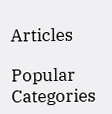Articles

Popular Categories